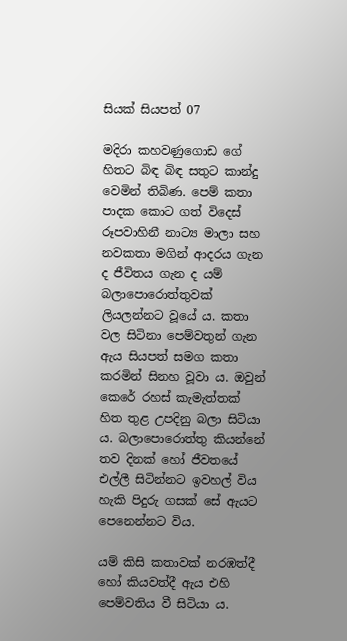සියක් සියපත් 07

මදිරා කහවණුගොඩ ගේ හිතට බිඳ බිඳ සතුට කාන්දු වෙමින් තිබිණ. පෙම් කතා පාදක කොට ගත් විදෙස් රූපවාහිනී නාට්‍ය මාලා සහ නවකතා මගින් ආදරය ගැන ද ජීවිතය ගැන ද යම් බලාපොරොත්තුවක් ලියලන්නට වූයේ ය. කතා වල සිටිනා පෙම්වතුන් ගැන ඇය සියපත් සමග කතා කරමින් සිනහ වූවා ය. ඔවුන් කෙරේ රහස් කැමැත්තක් හිත තුළ උපදිනු බලා සිටියා ය. බලාපොරොත්තු කියන්නේ තව දිනක් හෝ ජීවතයේ එල්ලී සිටින්නට ඉවහල් විය හැකි පිදුරු ගසක් සේ ඇයට පෙනෙන්නට විය.

යම් කිසි කතාවක් නරඹත්දී හෝ කියවත්දී ඇය එහි පෙම්වතිය වී සිටියා ය.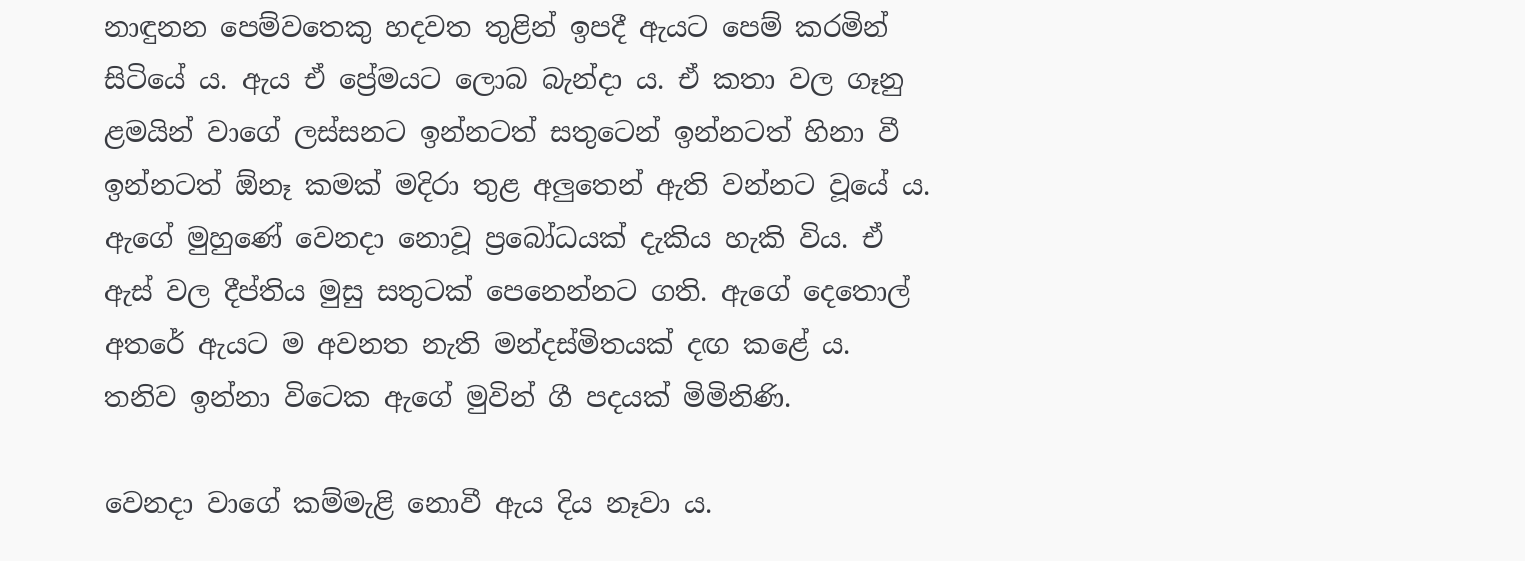නාඳුනන පෙම්වතෙකු හදවත තුළින් ඉපදී ඇයට පෙම් කරමින් සිටියේ ය. ඇය ඒ ප්‍රේමයට ලොබ බැන්දා ය. ඒ කතා වල ගෑනු ළමයින් වාගේ ලස්සනට ඉන්නටත් සතුටෙන් ඉන්නටත් හිනා වී ඉන්නටත් ඕනෑ කමක් මදිරා තුළ අලුතෙන් ඇති වන්නට වූයේ ය. ඇගේ මුහුණේ වෙනදා නොවූ ප්‍රබෝධයක් දැකිය හැකි විය. ඒ ඇස් වල දීප්තිය මුසු සතුටක් පෙනෙන්නට ගති. ඇගේ දෙතොල් අතරේ ඇයට ම අවනත නැති මන්දස්මිතයක් දඟ කළේ ය. තනිව ඉන්නා විටෙක ඇගේ මුවින් ගී පදයක් මිමිනිණි.

වෙනදා වාගේ කම්මැළි නොවී ඇය දිය නෑවා ය.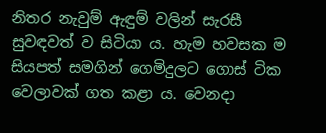නිතර නැවුම් ඇඳුම් වලින් සැරසී  සුවඳවත් ව සිටියා ය. හැම හවසක ම සියපත් සමගින් ගෙමිදුලට ගොස් ටික වෙලාවක් ගත කළා ය. වෙනදා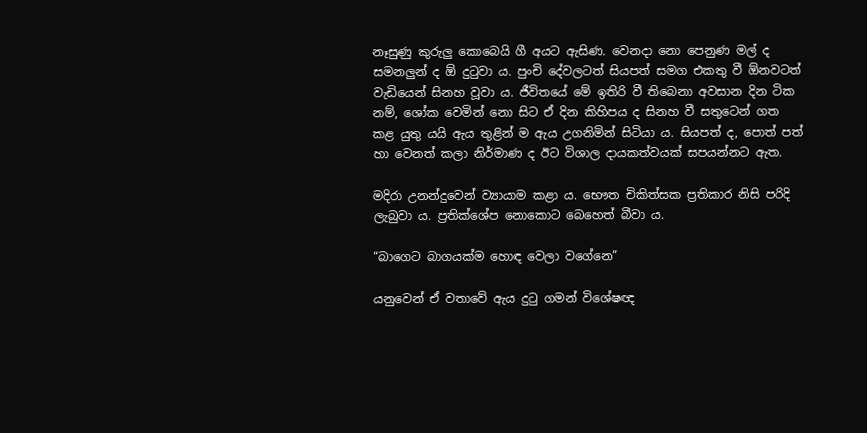නෑසුණු කුරුලු කොබෙයි ගී අයට ඇසිණ. වෙනදා නො පෙනුණ මල් ද සමනලුන් ද ඕ දුටුවා ය. පුංචි දේවලටත් සියපත් සමග එකතු වී ඕනවටත් වැඩියෙන් සිනහ වූවා ය. ජීවිතයේ මේ ඉතිරි වී තිබෙනා අවසාන දින ටික නම්, ශෝක වෙමින් නො සිට ඒ දින කිහිපය ද සිනහ වී සතුටෙන් ගත කළ යුතු යයි ඇය තුළින් ම ඇය උගනිමින් සිටියා ය. සියපත් ද, පොත් පත් හා වෙනත් කලා නිර්මාණ ද ඊට විශාල දායකත්වයක් සපයන්නට ඇත.

මදිරා උනන්දුවෙන් ව්‍යායාම කළා ය. භෞත චිකිත්සක ප්‍රතිකාර නිසි පරිදි ලැබුවා ය. ප්‍රතික්ශේප නොකොට බෙහෙත් බීවා ය.

“බාගෙට බාගයක්ම හොඳ වෙලා වගේනෙ”

යනුවෙන් ඒ වතාවේ ඇය දුටු ගමන් විශේෂඥ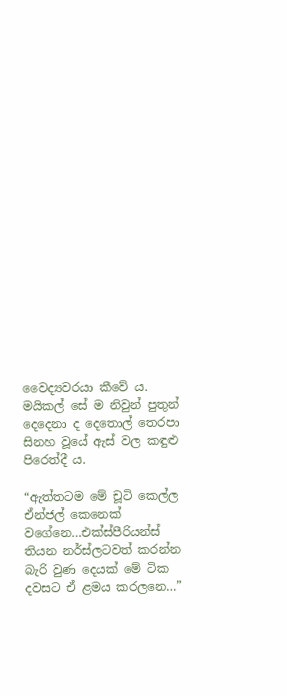වෛද්‍යවරයා කීවේ ය. මයිකල් සේ ම නිවුන් පුතුන් දෙදෙනා ද දෙතොල් තෙරපා සිනහ වූයේ ඇස් වල කඳුළු පිරෙත්දී ය.

“ඇත්තටම මේ චූටි කෙල්ල ඒන්ජල් කෙනෙක් වගේනෙ…එක්ස්පීරියන්ස් තියන නර්ස්ලටවත් කරන්න බැරි වුණ දෙයක් මේ ටික දවසට ඒ ළමය කරලනෙ…”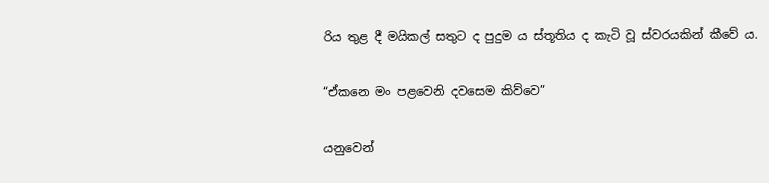රිය තුළ දී මයිකල් සතුට ද පුදුම ය ස්තූතිය ද කැටි වූ ස්වරයකින් කීවේ ය.

“ඒකනෙ මං පළවෙනි දවසෙම කිව්වෙ”

යනුවෙන්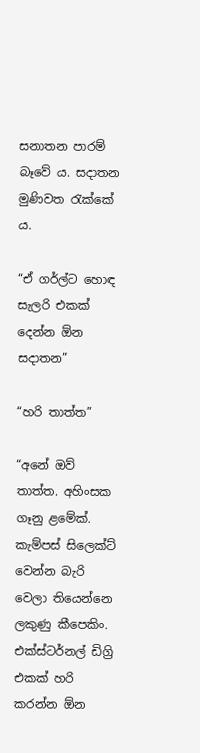සනාතන පාරම් බෑවේ ය. සදාතන මුණිවත රැක්කේ ය.

“ඒ ගර්ල්ට හොඳ සැලරි එකක් දෙන්න ඕන සදාතන”

“හරි තාත්ත”

“අනේ ඔව් තාත්ත. අහිංසක ගෑනු ළමේක්. කැම්පස් සිලෙක්ට් වෙන්න බැරි වෙලා තියෙන්නෙ ලකුණු කීපෙකිං. එක්ස්ටර්නල් ඩිග්‍රි එකක් හරි කරන්න ඕන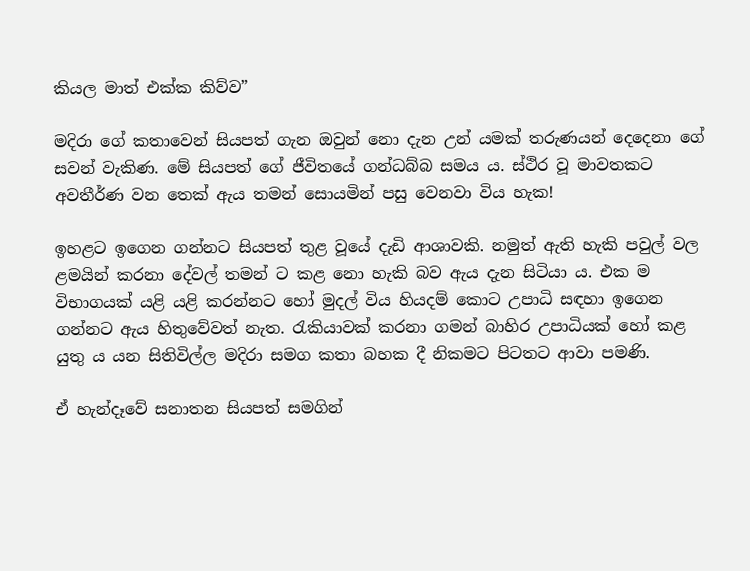කියල මාත් එක්ක කිව්ව”

මදිරා ගේ කතාවෙන් සියපත් ගැන ඔවුන් නො දැන උන් යමක් තරුණයන් දෙදෙනා ගේ සවන් වැකිණ. මේ සියපත් ගේ ජීවිතයේ ගන්ධබ්බ සමය ය. ස්ථිර වූ මාවතකට අවතීර්ණ වන තෙක් ඇය තමන් සොයමින් පසු වෙනවා විය හැක!

ඉහළට ඉගෙන ගන්නට සියපත් තුළ වූයේ දැඩි ආශාවකි. නමුත් ඇති හැකි පවුල් වල ළමයින් කරනා දේවල් තමන් ට කළ නො හැකි බව ඇය දැන සිටියා ය. එක ම විභාගයක් යළි යළි කරන්නට හෝ මුදල් විය හියදම් කොට උපාධි සඳහා ඉගෙන ගන්නට ඇය හිතුවේවත් නැත. රැකියාවක් කරනා ගමන් බාහිර උපාධියක් හෝ කළ යුතු ය යන සිතිවිල්ල මදිරා සමග කතා බහක දී නිකමට පිටතට ආවා පමණි.

ඒ හැන්දෑවේ සනාතන සියපත් සමගින්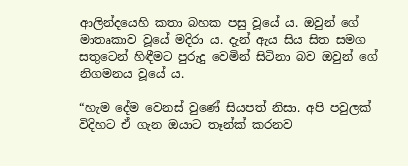ආලින්දයෙහි කතා බහක පසු වූයේ ය. ඔවුන් ගේ මාතෘකාව වූයේ මදිරා ය. දැන් ඇය සිය සිත සමග සතුටෙන් හිඳීමට පුරුදු වෙමින් සිටිනා බව ඔවුන් ගේ නිගමනය වූයේ ය.

“හැම දේම වෙනස් වුණේ සියපත් නිසා. අපි පවුලක් විදිහට ඒ ගැන ඔයාට තෑන්ක් කරනව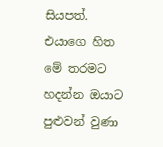සියපත්. එයාගෙ හිත මේ තරමට හදන්න ඔයාට පුළුවන් වුණා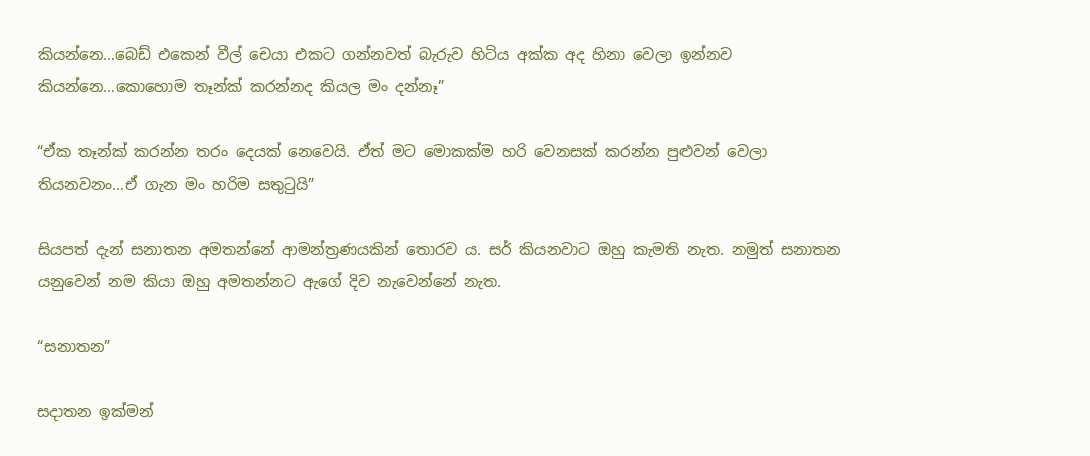කියන්නෙ…බෙඩ් එකෙන් වීල් චෙයා එකට ගන්නවත් බැරුව හිටිය අක්ක අද හිනා වෙලා ඉන්නව කියන්නෙ…කොහොම තෑන්ක් කරන්නද කියල මං දන්නෑ”

“ඒක තෑන්ක් කරන්න තරං දෙයක් නෙවෙයි. ඒත් මට මොකක්ම හරි වෙනසක් කරන්න පුළුවන් වෙලා තියනවනං…ඒ ගැන මං හරිම සතුටුයි”

සියපත් දැන් සනාතන අමතන්නේ ආමන්ත්‍රණයකින් තොරව ය. සර් කියනවාට ඔහු කැමති නැත. නමුත් සනාතන යනුවෙන් නම කියා ඔහු අමතන්නට ඇගේ දිව නැවෙන්නේ නැත.

“සනාතන”

සදාතන ඉක්මන්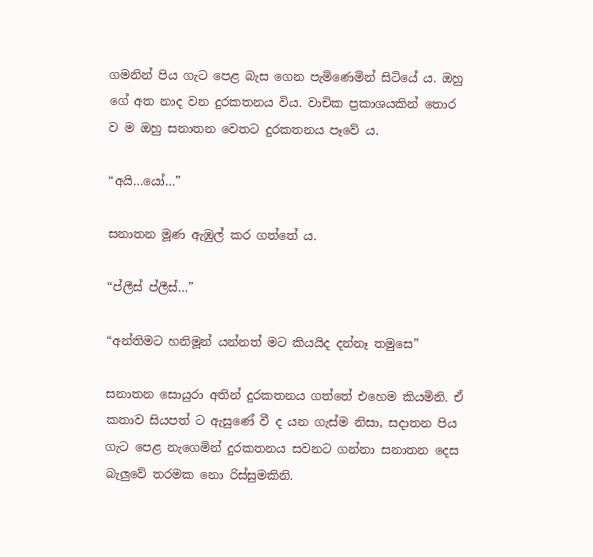ගමනින් පිය ගැට පෙළ බැස ගෙන පැමිණෙමින් සිටියේ ය. ඔහු ගේ අත නාද වන දුරකතනය විය. වාචික ප්‍රකාශයකින් තොර ව ම ඔහු සනාතන වෙතට දුරකතනය පෑවේ ය.

“අයි…යෝ…”

සනාතන මූණ ඇඹුල් කර ගත්තේ ය.

“ප්ලීස් ප්ලීස්…”

“අන්තිමට හනිමූන් යන්නත් මට කියයිද දන්නෑ තමුසෙ”

සනාතන සොයුරා අතින් දුරකතනය ගත්තේ එහෙම කියමිනි. ඒ කතාව සියපත් ට ඇසුණේ වී ද යන ගැස්ම නිසා, සදාතන පිය ගැට පෙළ නැගෙමින් දුරකතනය සවනට ගන්නා සනාතන දෙස බැලුවේ තරමක නො රිස්සුමකිනි.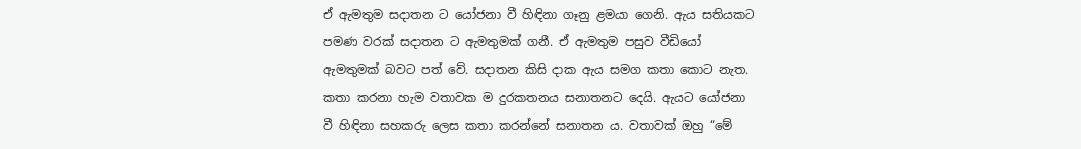ඒ ඇමතුම සදාතන ට යෝජනා වී හිඳිනා ගෑනු ළමයා ගෙනි. ඇය සතියකට පමණ වරක් සදාතන ට ඇමතුමක් ගනී. ඒ ඇමතුම පසුව වීඩියෝ ඇමතුමක් බවට පත් වේ. සදාතන කිසි දාක ඇය සමග කතා කොට නැත. කතා කරනා හැම වතාවක ම දුරකතනය සනාතනට දෙයි. ඇයට යෝජනා වී හිඳිනා සහකරු ලෙස කතා කරන්නේ සනාතන ය. වතාවක් ඔහු “මේ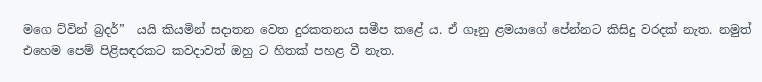මගෙ ට්වින් බ්‍රදර්”  යයි කියමින් සදාතන වෙත දුරකතනය සමීප කළේ ය. ඒ ගෑනු ළමයාගේ පේන්නට කිසිදු වරදක් නැත. නමුත් එහෙම පෙම් පිළිසඳරකට කවදාවත් ඔහු ට හිතක් පහළ වී නැත.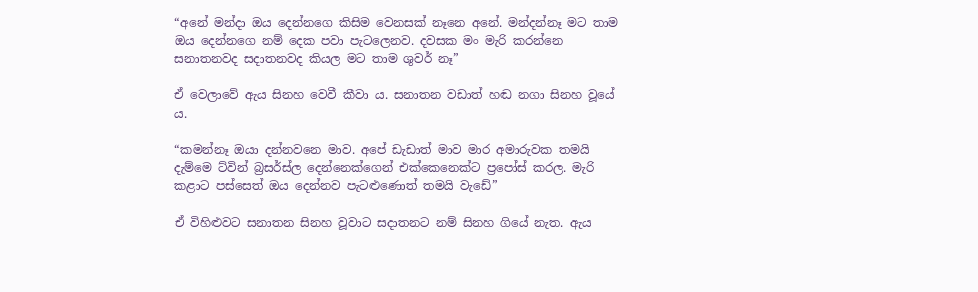“අනේ මන්දා ඔය දෙන්නගෙ කිසිම වෙනසක් නෑනෙ අනේ. මන්දන්නෑ මට තාම ඔය දෙන්නගෙ නම් දෙක පවා පැටලෙනව. දවසක මං මැරි කරන්නෙ සනාතනවද සදාතනවද කියල මට තාම ශුවර් නෑ”

ඒ වෙලාවේ ඇය සිනහ වෙවී කීවා ය. සනාතන වඩාත් හඬ නගා සිනහ වූයේ ය.

“කමන්නෑ ඔයා දන්නවනෙ මාව. අපේ ඩැඩාත් මාව මාර අමාරුවක තමයි දැම්මෙ ට්වින් බ්‍රසර්ස්ල දෙන්නෙක්ගෙන් එක්කෙනෙක්ට ප්‍රපෝස් කරල. මැරි කළාට පස්සෙත් ඔය දෙන්නව පැටළුණොත් තමයි වැඩේ”

ඒ විහිළුවට සනාතන සිනහ වූවාට සදාතනට නම් සිනහ ගියේ නැත. ඇය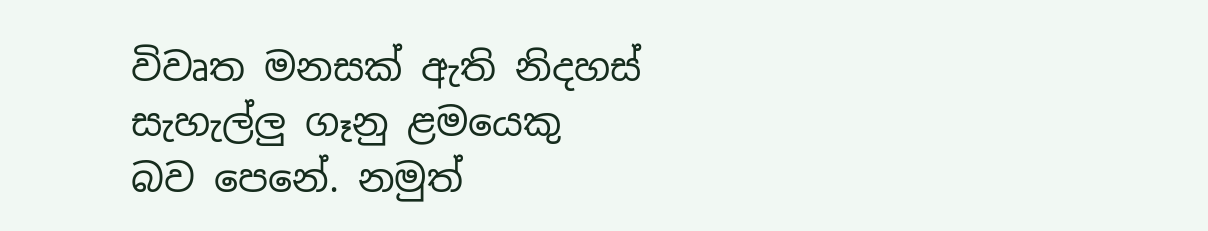විවෘත මනසක් ඇති නිදහස් සැහැල්ලු ගෑනු ළමයෙකු බව පෙනේ. නමුත්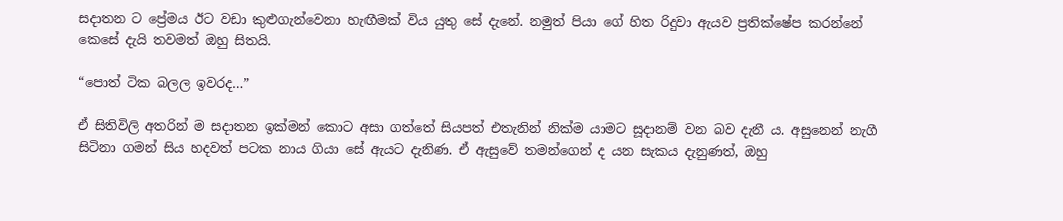සදාතන ට ප්‍රේමය ඊට වඩා කුළුගැන්වෙනා හැඟීමක් විය යුතු සේ දැනේ. නමුත් පියා ගේ හිත රිදුවා ඇයව ප්‍රතික්ෂේප කරන්නේ කෙසේ දැයි තවමත් ඔහු සිතයි.

“පොත් ටික බලල ඉවරද…”

ඒ සිතිවිලි අතරින් ම සදාතන ඉක්මන් කොට අසා ගත්තේ සියපත් එතැනින් නික්ම යාමට සූදානම් වන බව දැනී ය. අසුනෙන් නැගී සිටිනා ගමන් සිය හදවත් පටක නාය ගියා සේ ඇයට දැනිණ. ඒ ඇසුවේ තමන්ගෙන් ද යන සැකය දැනුණත්, ඔහු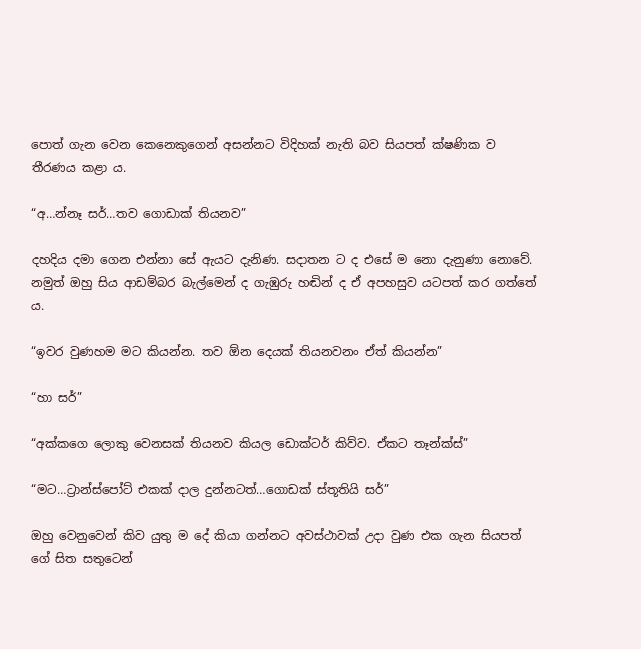පොත් ගැන වෙන කෙනෙකුගෙන් අසන්නට විදිහක් නැති බව සියපත් ක්ෂණික ව තීරණය කළා ය.

“අ…න්නෑ සර්…තව ගොඩාක් තියනව”

දහදිය දමා ගෙන එන්නා සේ ඇයට දැනිණ. සදාතන ට ද එසේ ම නො දැනුණා නොවේ. නමුත් ඔහු සිය ආඩම්බර බැල්මෙන් ද ගැඹුරු හඬින් ද ඒ අපහසුව යටපත් කර ගත්තේ ය.

“ඉවර වුණහම මට කියන්න. තව ඕන දෙයක් තියනවනං ඒත් කියන්න”

“හා සර්”

“අක්කගෙ ලොකු වෙනසක් තියනව කියල ඩොක්ටර් කිව්ව. ඒකට තෑන්ක්ස්”

“මට…ට්‍රාන්ස්පෝට් එකක් දාල දුන්නටත්…ගොඩක් ස්තූතියි සර්”

ඔහු වෙනුවෙන් කිව යුතු ම දේ කියා ගන්නට අවස්ථාවක් උදා වුණ එක ගැන සියපත් ගේ සිත සතුටෙන්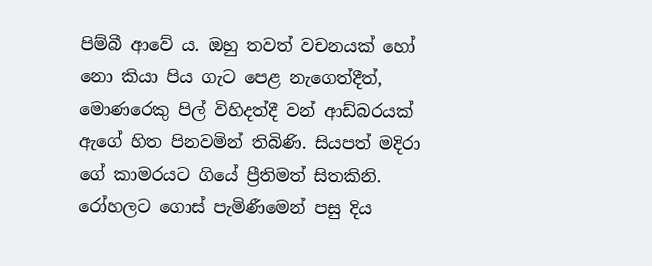පිම්බී ආවේ ය. ඔහු තවත් වචනයක් හෝ නො කියා පිය ගැට පෙළ නැගෙත්දීත්, මොණරෙකු පිල් විහිදත්දී වන් ආඩ්බරයක් ඇගේ හිත පිනවමින් තිබිණි. සියපත් මදිරා ගේ කාමරයට ගියේ ප්‍රීතිමත් සිතකිනි. රෝහලට ගොස් පැමිණීමෙන් පසු දිය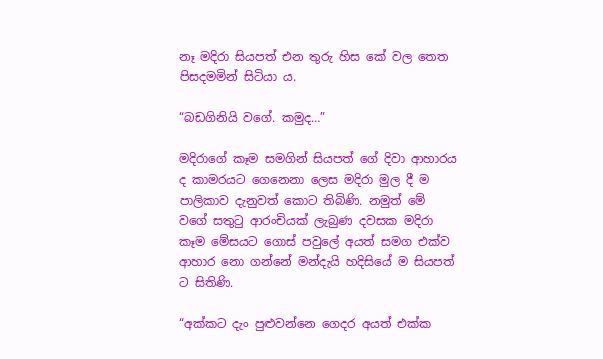නෑ මදිරා සියපත් එන තුරු හිස කේ වල තෙත පිසදමමින් සිටියා ය.

“බඩගිනියි වගේ. කමුද…”

මදිරාගේ කෑම සමගින් සියපත් ගේ දිවා ආහාරය ද කාමරයට ගෙනෙනා ලෙස මදිරා මුල දී ම පාලිකාව දැනුවත් කොට තිබිණි. නමුත් මේ වගේ සතුටු ආරංචියක් ලැබුණ දවසක මදිරා කෑම මේසයට ගොස් පවුලේ අයත් සමග එක්ව ආහාර නො ගන්නේ මන්දැයි හදිසියේ ම සියපත් ට සිතිණි.

“අක්කට දැං පුළුවන්නෙ ගෙදර අයත් එක්ක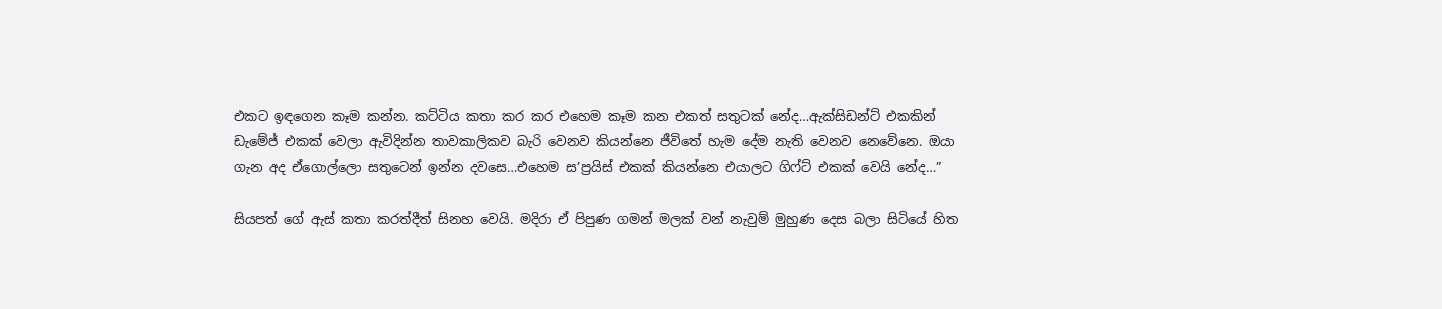එකට ඉඳගෙන කෑම කන්න. කට්ටිය කතා කර කර එහෙම කෑම කන එකත් සතුටක් නේද…ඇක්සිඩන්ට් එකකින් ඩැමේජ් එකක් වෙලා ඇවිදින්න තාවකාලිකව බැරි වෙනව කියන්නෙ ජීවිතේ හැම දේම නැති වෙනව නෙවේනෙ. ඔයා ගැන අද ඒගොල්ලො සතුටෙන් ඉන්න දවසෙ…එහෙම ස’ප්‍රයිස් එකක් කියන්නෙ එයාලට ගිෆ්ට් එකක් වෙයි නේද…”

සියපත් ගේ ඇස් කතා කරත්දීත් සිනහ වෙයි. මදිරා ඒ පිපුණ ගමන් මලක් වන් නැවුම් මුහුණ දෙස බලා සිටියේ හිත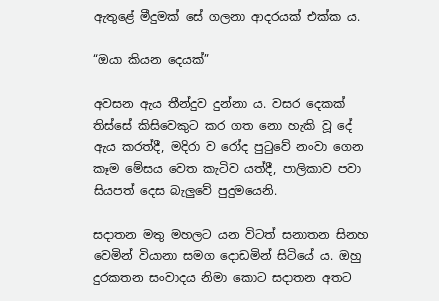ඇතුළේ මීදුමක් සේ ගලනා ආදරයක් එක්ක ය.

“ඔයා කියන දෙයක්”

අවසන ඇය තීන්දුව දුන්නා ය. වසර දෙකක් තිස්සේ කිසිවෙකුට කර ගත නො හැකි වූ දේ ඇය කරත්දී, මදිරා ව රෝද පුටුවේ නංවා ගෙන කෑම මේසය වෙත කැටිව යත්දී, පාලිකාව පවා සියපත් දෙස බැලුවේ පුදුමයෙනි.

සදාතන මතු මහලට යන විටත් සනාතන සිනහ වෙමින් වියානා සමග දොඩමින් සිටියේ ය. ඔහු දුරකතන සංවාදය නිමා කොට සදාතන අතට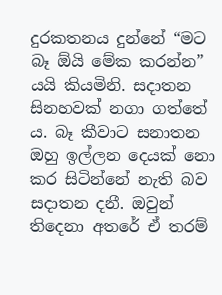දුරකතනය දුන්නේ “මට බෑ ඕයි මේක කරන්න” යයි කියමිනි. සදාතන සිනහවක් නගා ගත්තේ ය. බෑ කීවාට සනාතන ඔහු ඉල්ලන දෙයක් නො කර සිටින්නේ නැති බව සදාතන දනී. ඔවුන් තිදෙනා අතරේ ඒ තරම්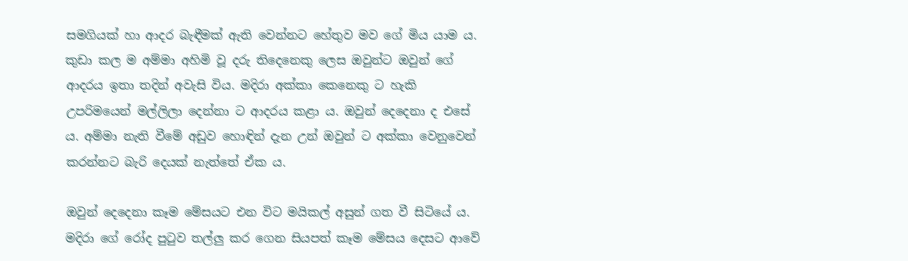සමගියක් හා ආදර බැඳීමක් ඇති වෙන්නට හේතුව මව ගේ මිය යාම ය. කුඩා කල ම අම්මා අහිමි වූ දරු තිදෙනෙකු ලෙස ඔවුන්ට ඔවුන් ගේ ආදරය ඉතා තදින් අවැසි විය. මදිරා අක්කා කෙනෙකු ට හැකි උපරිමයෙන් මල්ලිලා දෙන්නා ට ආදරය කළා ය. ඔවුන් දෙදෙනා ද එසේ ය. අම්මා නැති වීමේ අඩුව හොඳින් දැන උන් ඔවුන් ට අක්කා වෙනුවෙන් කරන්නට බැරි දෙයක් නැත්තේ ඒක ය.

ඔවුන් දෙදෙනා කෑම මේසයට එන විට මයිකල් අසුන් ගත වී සිටියේ ය. මදිරා ගේ රෝද පුටුව තල්ලු කර ගෙන සියපත් කෑම මේසය දෙසට ආවේ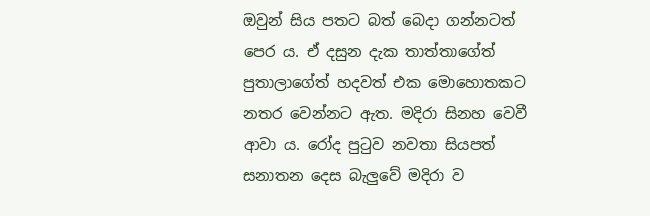ඔවුන් සිය පතට බත් බෙදා ගන්නටත් පෙර ය. ඒ දසුන දැක තාත්තාගේත් පුතාලාගේත් හදවත් එක මොහොතකට නතර වෙන්නට ඇත. මදිරා සිනහ වෙවී ආවා ය. රෝද පුටුව නවතා සියපත් සනාතන දෙස බැලුවේ මදිරා ව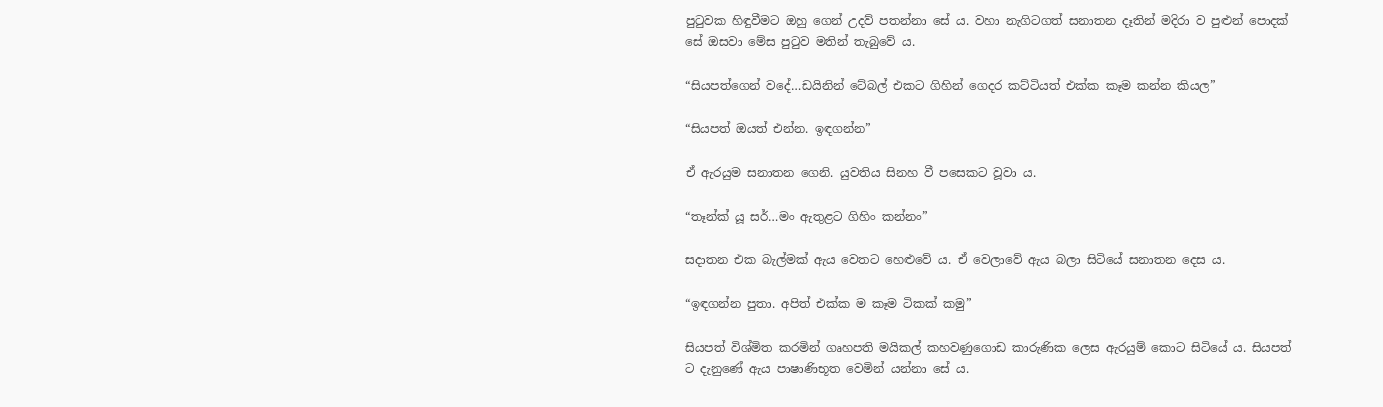පුටුවක හිඳුවීමට ඔහු ගෙන් උදව් පතන්නා සේ ය. වහා නැගිටගත් සනාතන දෑතින් මදිරා ව පුළුන් පොදක් සේ ඔසවා මේස පුටුව මතින් තැබුවේ ය.

“සියපත්ගෙන් වදේ…ඩයිනින් ටේබල් එකට ගිහින් ගෙදර කට්ටියත් එක්ක කෑම කන්න කියල”

“සියපත් ඔයත් එන්න. ඉඳගන්න”

ඒ ඇරයුම සනාතන ගෙනි. යුවතිය සිනහ වී පසෙකට වූවා ය.

“තෑන්ක් යූ සර්…මං ඇතුළට ගිහිං කන්නං”

සදාතන එක බැල්මක් ඇය වෙතට හෙළුවේ ය. ඒ වෙලාවේ ඇය බලා සිටියේ සනාතන දෙස ය.

“ඉඳගන්න පුතා. අපිත් එක්ක ම කෑම ටිකක් කමු”

සියපත් විශ්මිත කරමින් ගෘහපති මයිකල් කහවණුගොඩ කාරුණික ලෙස ඇරයුම් කොට සිටියේ ය. සියපත් ට දැනුණේ ඇය පාෂාණිභූත වෙමින් යන්නා සේ ය.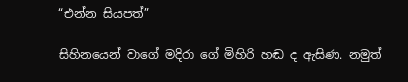“එන්න සියපත්”

සිහිනයෙන් වාගේ මදිරා ගේ මිහිරි හඬ ද ඇසිණ. නමුත්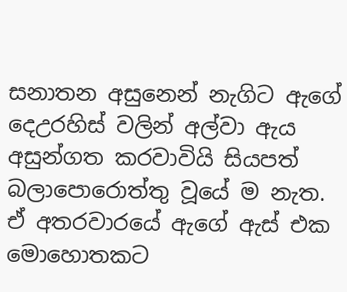සනාතන අසුනෙන් නැගිට ඇගේ දෙඋරහිස් වලින් අල්වා ඇය අසුන්ගත කරවාවියි සියපත් බලාපොරොත්තු වූයේ ම නැත. ඒ අතරවාරයේ ඇගේ ඇස් එක මොහොතකට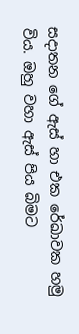සදාතන ගේ ඇස් හා එක රේඛාවක හමු විය. ඔහු වහා ඇස් පිය බිමට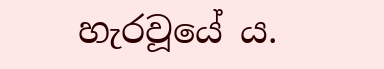හැරවූයේ ය.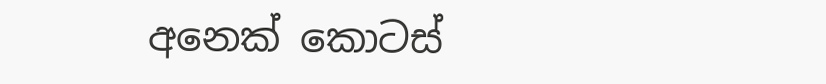අනෙක් කොටස්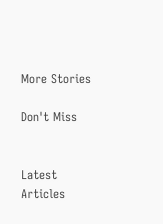More Stories

Don't Miss


Latest Articles